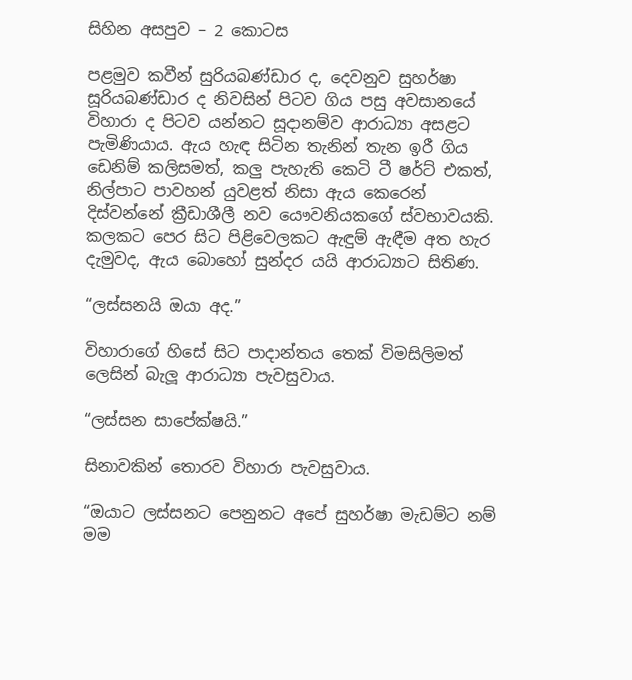සිහින අසපුව – 2 කොටස

පළමුව කවීන් සුරියබණ්ඩාර ද, දෙවනුව සුහර්ෂා සූරියබණ්ඩාර ද නිවසින් පිටව ගිය පසු අවසානයේ විහාරා ද පිටව යන්නට සූදානම්ව ආරාධ්‍යා අසළට පැමිණියාය. ඇය හැඳ සිටින තැනින් තැන ඉරී ගිය ඩෙනිම් කලිසමත්, කලු පැහැති කෙටි ටී ෂර්ට් එකත්, නිල්පාට පාවහන් යුවළත් නිසා ඇය කෙරෙන් දිස්වන්නේ ක්‍රීඩාශීලී නව යෞවනියකගේ ස්වභාවයකි. කලකට පෙර සිට පිළිවෙලකට ඇඳුම් ඇඳීම අත හැර දැමුවද, ඇය බොහෝ සුන්දර යයි ආරාධ්‍යාට සිතිණ.

“ලස්සනයි ඔයා අද.”

විහාරාගේ හිසේ සිට පාදාන්තය තෙක් විමසිලිමත් ලෙසින් බැලූ ආරාධ්‍යා පැවසුවාය.

“ලස්සන සාපේක්ෂයි.”

සිනාවකින් තොරව විහාරා පැවසුවාය.

“ඔයාට ලස්සනට පෙනුනට අපේ සුහර්ෂා මැඩම්ට නම් මම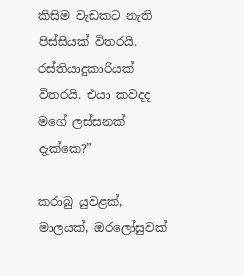කිසිම වැඩකට නැති පිස්සියක් විතරයි. රස්තියාදුකාරියක් විතරයි. එයා කවදද මගේ ලස්සනක් දැක්කෙ?”

කරාබු යුවළක්, මාලයක්, ඔරලෝසුවක්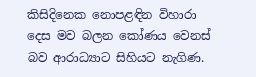කිසිදිනෙක නොපළඳින විහාරා දෙස මව බලන කෝණය වෙනස් බව ආරාධ්‍යාට සිහියට නැගිණ.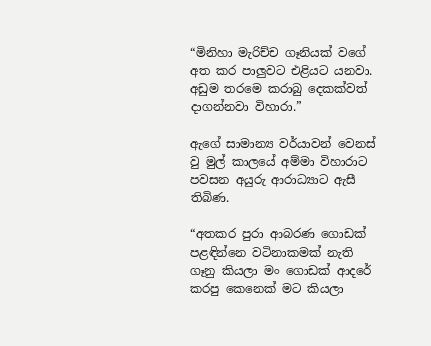“මිනිහා මැරිච්ච ගෑනියක් වගේ අත කර පාලුවට එළියට යනවා. අඩුම තරමෙ කරාබු දෙකක්වත් දාගන්නවා විහාරා.”

ඇගේ සාමාන්‍ය වර්යාවන් වෙනස් වු මුල් කාලයේ අම්මා විහාරාට පවසන අයුරු ආරාධ්‍යාට ඇසී තිබිණ.

“අතකර පුරා ආබරණ ගොඩක් පළඳින්නෙ වටිනාකමක් නැති ගෑනු කියලා මං ගොඩක් ආදරේ කරපු කෙනෙක් මට කියලා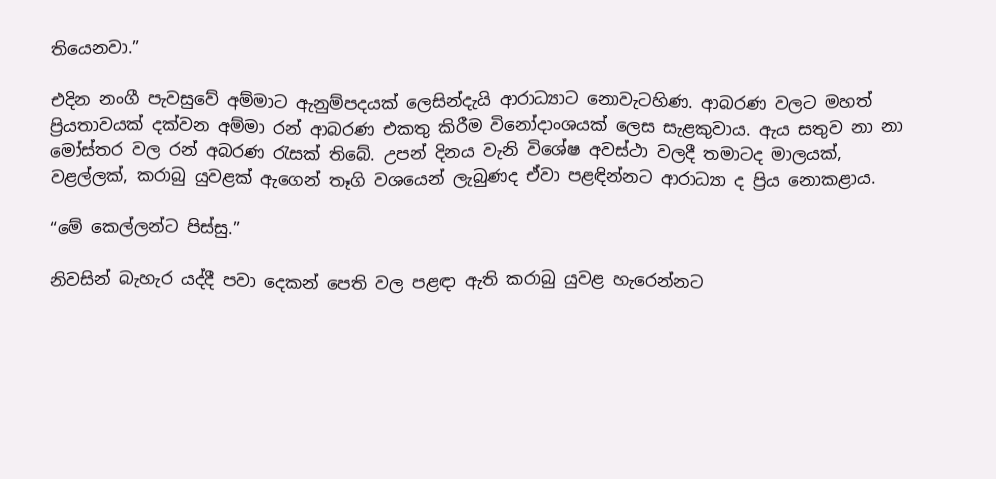තියෙනවා.”

එදින නංගී පැවසුවේ අම්මාට ඇනුම්පදයක් ලෙසින්දැයි ආරාධ්‍යාට නොවැටහිණ. ආබරණ වලට මහත් ප්‍රියතාවයක් දක්වන අම්මා රන් ආබරණ එකතු කිරීම විනෝදාංශයක් ලෙස සැළකුවාය. ඇය සතුව නා නා මෝස්තර වල රන් අබරණ රැසක් තිබේ. උපන් දිනය වැනි විශේෂ අවස්ථා වලදී තමාටද මාලයක්, වළල්ලක්, කරාබු යුවළක් ඇගෙන් තෑගි වශයෙන් ලැබුණද ඒවා පළඳින්නට ආරාධ්‍යා ද ප්‍රිය නොකළාය.

“මේ කෙල්ලන්ට පිස්සු.”

නිවසින් බැහැර යද්දී පවා දෙකන් පෙති වල පළඳා ඇති කරාබු යුවළ හැරෙන්නට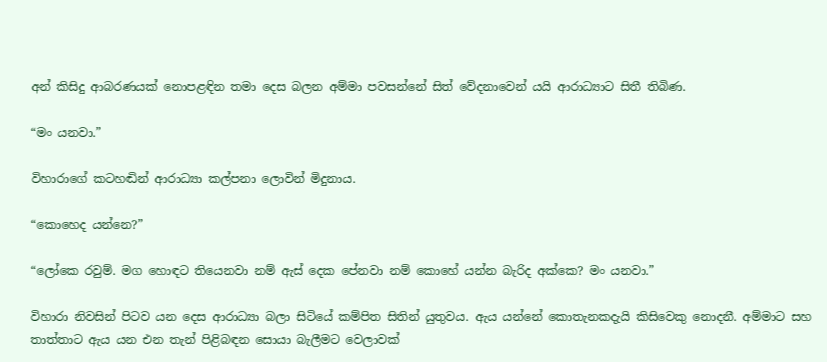අන් කිසිදු ආබරණයක් නොපළඳින තමා දෙස බලන අම්මා පවසන්නේ සිත් වේදනාවෙන් යයි ආරාධ්‍යාට සිතී තිබිණ.

“මං යනවා.”

විහාරාගේ කටහඬින් ආරාධ්‍යා කල්පනා ලොවින් මිදුනාය.

“කොහෙද යන්නෙ?”

“ලෝකෙ රවුම්. මග හොඳට තියෙනවා නම් ඇස් දෙක පේනවා නම් කොහේ යන්න බැරිද අක්කෙ? මං යනවා.”

විහාරා නිවසින් පිටව යන දෙස ආරාධ්‍යා බලා සිටියේ කම්පිත සිතින් යුතුවය. ඇය යන්නේ කොතැනකදැයි කිසිවෙකු නොදනී. අම්මාට සහ තාත්තාට ඇය යන එන තැන් පිළිබඳන සොයා බැලීමට වෙලාවක්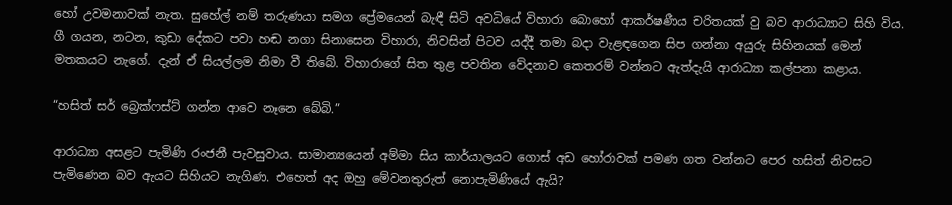හෝ උවමනාවක් නැත. සුහේල් නම් තරුණයා සමග ප්‍රේමයෙන් බැඳී සිටි අවධියේ විහාරා බොහෝ ආකර්ෂණීය චරිතයක් වු බව ආරාධ්‍යාට සිහි විය. ගී ගයන, නටන, කුඩා දේකට පවා හඬ නගා සිනාසෙන විහාරා, නිවසින් පිටව යද්දී තමා බදා වැළඳගෙන සිප ගන්නා අයුරු සිහිනයක් මෙන් මතකයට නැගේ. දැන් ඒ සියල්ලම නිමා වී තිබේ. විහාරාගේ සිත තුළ පවතින වේදනාව කෙතරම් වන්නට ඇත්දැයි ආරාධ්‍යා කල්පනා කළාය.

“හසිත් සර් බ්‍රෙක්ෆස්ට් ගන්න ආවෙ නෑනෙ බේබි.”

ආරාධ්‍යා අසළට පැමිණි රංජනී පැවසුවාය. සාමාන්‍යයෙන් අම්මා සිය කාර්යාලයට ගොස් අඩ හෝරාවක් පමණ ගත වන්නට පෙර හසිත් නිවසට පැමිණෙන බව ඇයට සිහියට නැගිණ. එහෙත් අද ඔහු මේවනතුරුත් නොපැමිණියේ ඇයි?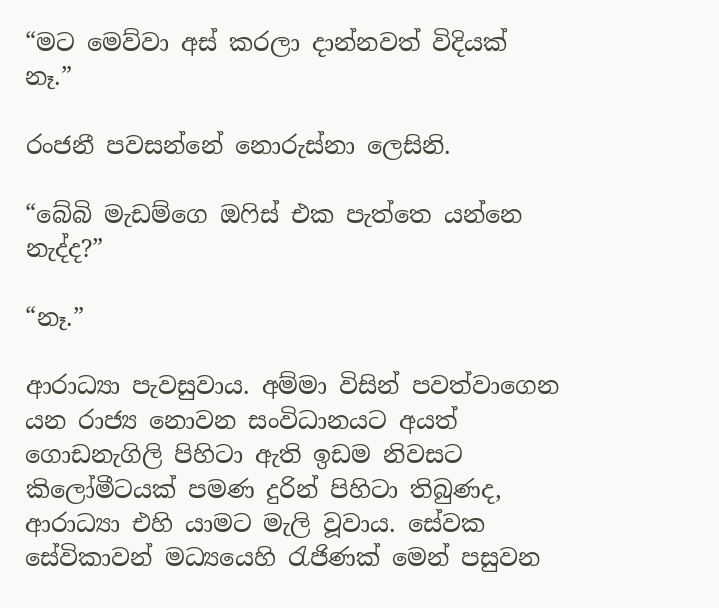“මට මෙව්වා අස් කරලා දාන්නවත් විදියක් නෑ.”

රංජනී පවසන්නේ නොරුස්නා ලෙසිනි.

“බේබි මැඩම්ගෙ ඔෆිස් එක පැත්තෙ යන්නෙ නැද්ද?”

“නෑ.”

ආරාධ්‍යා පැවසුවාය. අම්මා විසින් පවත්වාගෙන යන රාජ්‍ය නොවන සංවිධානයට අයත් ගොඩනැගිලි පිහිටා ඇති ඉඩම නිවසට කිලෝමීටයක් පමණ දුරින් පිහිටා තිබුණද, ආරාධ්‍යා එහි යාමට මැලි වූවාය. සේවක සේවිකාවන් මධ්‍යයෙහි රැජිණක් මෙන් පසුවන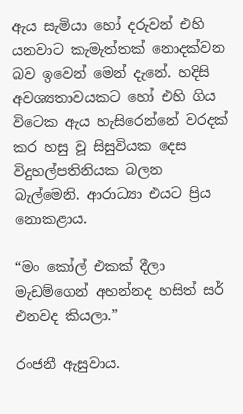ඇය සැමියා හෝ දරුවන් එහි යනවාට කැමැත්තක් නොදක්වන බව ඉවෙන් මෙන් දැනේ. හදිසි අවශ්‍යතාවයකට හෝ එහි ගිය විටෙක ඇය හැසිරෙන්නේ වරදක් කර හසු වූ සිසුවියක දෙස විදුහල්පතිනියක බලන බැල්මෙනි. ආරාධ්‍යා එයට ප්‍රිය නොකළාය.

“මං කෝල් එකක් දීලා මැඩම්ගෙන් අහන්නද හසිත් සර් එනවද කියලා.”

රංජනී ඇසුවාය.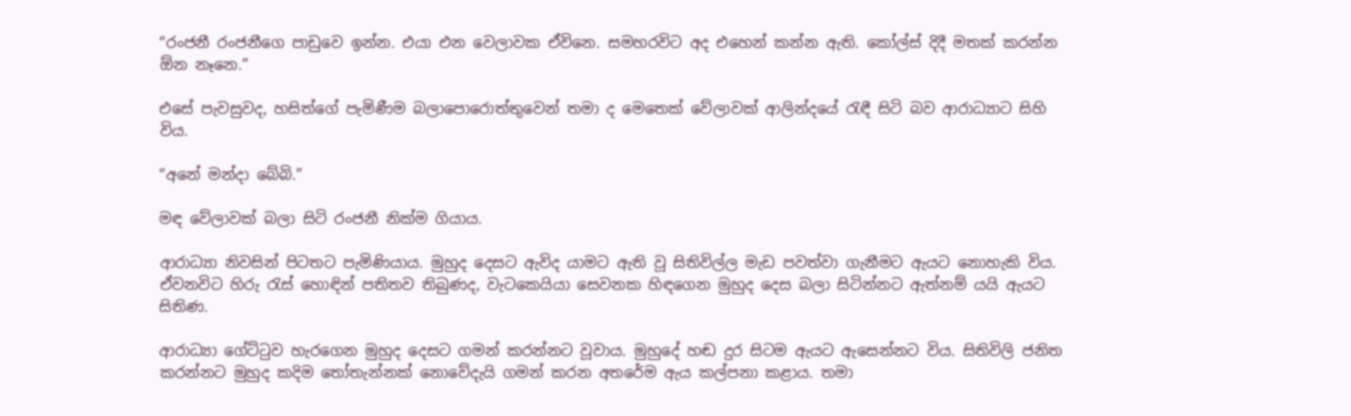“රංජනී රංජනීගෙ පාඩුවෙ ඉන්න. එයා එන වෙලාවක ඒවිනෙ. සමහරවිට අද එහෙන් කන්න ඇති. කෝල්ස් දිදී මතක් කරන්න ඕන නෑනෙ.”

එසේ පැවසුවද, හසිත්ගේ පැමිණීම බලාපොරොත්තුවෙන් තමා ද මෙතෙක් වේලාවක් ආලින්දයේ රැඳී සිටි බව ආරාධ්‍යාට සිහි විය.

“අනේ මන්දා බේබි.”

මඳ වේලාවක් බලා සිටි රංජනී නික්ම ගියාය.

ආරාධ්‍යා නිවසින් පිටතට පැමිණියාය. මුහුද දෙසට ඇවිද යාමට ඇති වූ සිතිවිල්ල මැඩ පවත්වා ගැනීමට ඇයට නොහැකි විය. ඒවනවිට හිරු රැස් හොඳින් පතිතව තිබුණද, වැටකෙයියා සෙවනක හිඳගෙන මුහුද දෙස බලා සිටින්නට ඇත්නම් යයි ඇයට සිතිණ.

ආරාධ්‍යා ගේට්ටුව හැරගෙන මුහුද දෙසට ගමන් කරන්නට වූවාය. මුහුදේ හඬ දුර සිටම ඇයට ඇසෙන්නට විය. සිතිවිලි ජනිත කරන්නට මුහුද කදිම තෝතැන්නක් නොවේදැයි ගමන් කරන අතරේම ඇය කල්පනා කළාය. තමා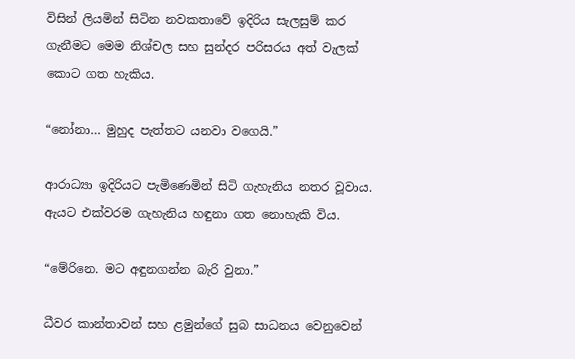විසින් ලියමින් සිටින නවකතාවේ ඉදිරිය සැලසුම් කර ගැනීමට මෙම නිශ්චල සහ සුන්දර පරිසරය අත් වැලක් කොට ගත හැකිය.

“නෝනා… මුහුද පැත්තට යනවා වගෙයි.”

ආරාධ්‍යා ඉදිරියට පැමිණෙමින් සිටි ගැහැනිය නතර වූවාය. ඇයට එක්වරම ගැහැනිය හඳුනා ගත නොහැකි විය.

“මේරිනෙ. මට අඳුනගන්න බැරි වුනා.”

ධීවර කාන්තාවන් සහ ළමුන්ගේ සුබ සාධනය වෙනුවෙන්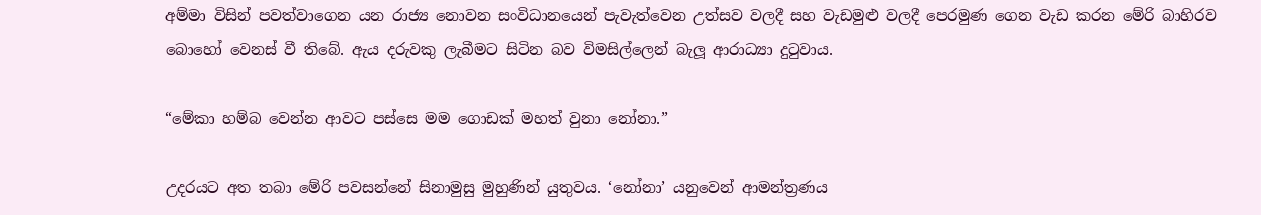අම්මා විසින් පවත්වාගෙන යන රාජ්‍ය නොවන සංවිධානයෙන් පැවැත්වෙන උත්සව වලදී සහ වැඩමුළු වලදී පෙරමුණ ගෙන වැඩ කරන මේරි බාහිරව බොහෝ වෙනස් වී තිබේ. ඇය දරුවකු ලැබීමට සිටින බව විමසිල්ලෙන් බැලූ ආරාධ්‍යා දුටුවාය.

“මේකා හම්බ වෙන්න ආවට පස්සෙ මම ගොඩක් මහත් වුනා නෝනා.”

උදරයට අත තබා මේරි පවසන්නේ සිනාමුසු මුහුණින් යුතුවය. ‘නෝනා’ යනුවෙන් ආමන්ත්‍රණය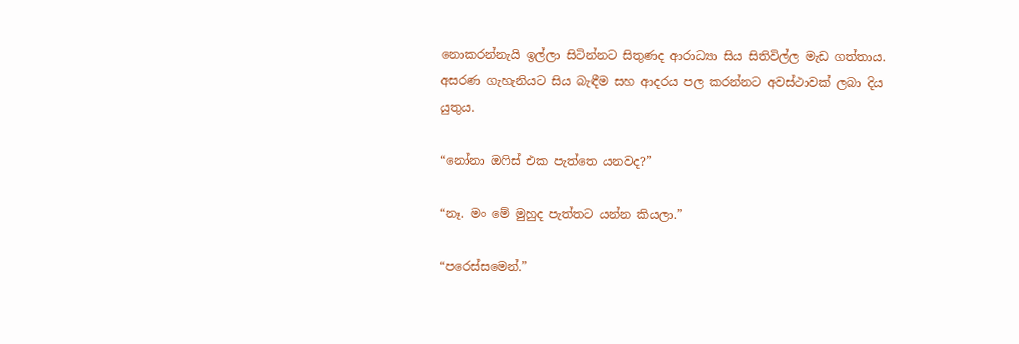නොකරන්නැයි ඉල්ලා සිටින්නට සිතුණද ආරාධ්‍යා සිය සිතිවිල්ල මැඩ ගත්තාය. අසරණ ගැහැනියට සිය බැඳීම සහ ආදරය පල කරන්නට අවස්ථාවක් ලබා දිය යුතුය.

“නෝනා ඔෆිස් එක පැත්තෙ යනවද?”

“නෑ. මං මේ මුහුද පැත්තට යන්න කියලා.”

“පරෙස්සමෙන්.”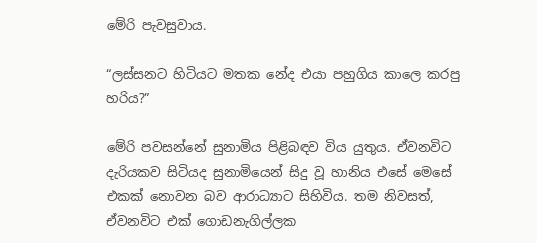මේරි පැවසුවාය.

“ලස්සනට හිටියට මතක නේද එයා පහුගිය කාලෙ කරපු හරිය?”

මේරි පවසන්නේ සුනාමිය පිළිබඳව විය යුතුය. ඒවනවිට දැරියකව සිටියද සුනාමියෙන් සිදු වූ හානිය එසේ මෙසේ එකක් නොවන බව ආරාධ්‍යාට සිහිවිය. තම නිවසත්, ඒවනවිට එක් ගොඩනැගිල්ලක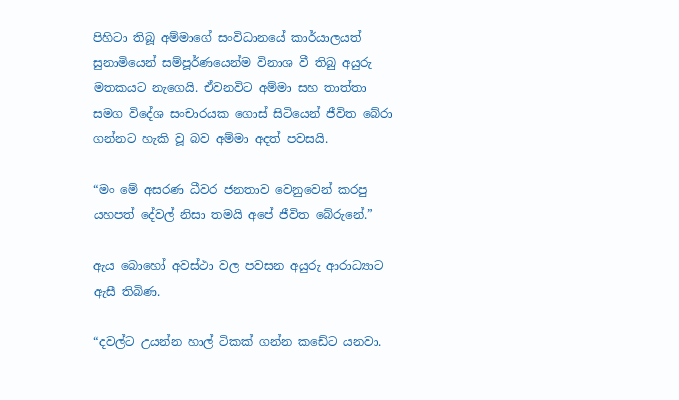පිහිටා තිබූ අම්මාගේ සංවිධානයේ කාර්යාලයත් සුනාමියෙන් සම්පූර්ණයෙන්ම විනාශ වී තිබු අයුරු මතකයට නැගෙයි. ඒවනවිට අම්මා සහ තාත්තා සමග විදේශ සංචාරයක ගොස් සිටියෙන් ජීවිත බේරා ගන්නට හැකි වූ බව අම්මා අදත් පවසයි.

“මං මේ අසරණ ධීවර ජනතාව වෙනුවෙන් කරපු යහපත් දේවල් නිසා තමයි අපේ ජීවිත බේරුනේ.”

ඇය බොහෝ අවස්ථා වල පවසන අයුරු ආරාධ්‍යාට ඇසී තිබිණ.

“දවල්ට උයන්න හාල් ටිකක් ගන්න කඩේට යනවා.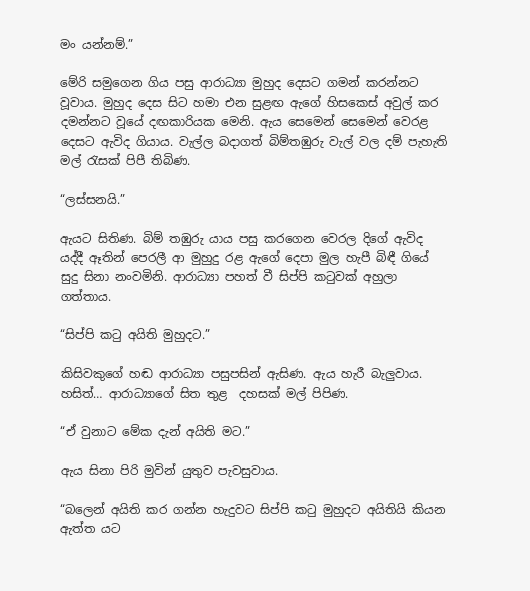මං යන්නම්.”

මේරි සමුගෙන ගිය පසු ආරාධ්‍යා මුහුද දෙසට ගමන් කරන්නට වූවාය. මුහුද දෙස සිට හමා එන සුළඟ ඇගේ හිසකෙස් අවුල් කර දමන්නට වූයේ දඟකාරියක මෙනි. ඇය සෙමෙන් සෙමෙන් වෙරළ දෙසට ඇවිද ගියාය. වැල්ල බදාගත් බිම්තඹුරු වැල් වල දම් පැහැති මල් රැසක් පිපී තිබිණ.

“ලස්සනයි.”

ඇයට සිතිණ. බිම් තඹුරු යාය පසු කරගෙන වෙරල දිගේ ඇවිද යද්දී ඈතින් පෙරලී ආ මුහුදු රළ ඇගේ දෙපා මුල හැපී බිඳී ගියේ සුදු සිනා නංවමිනි. ආරාධ්‍යා පහත් වී සිප්පි කටුවක් අහුලා ගත්තාය.

“සිප්පි කටු අයිති මුහුදට.”

කිසිවකුගේ හඬ ආරාධ්‍යා පසුපසින් ඇසිණ. ඇය හැරී බැලුවාය. හසිත්… ආරාධ්‍යාගේ සිත තුළ  දහසක් මල් පිපිණ.

“ඒ වුනාට මේක දැන් අයිති මට.”

ඇය සිනා පිරි මුවින් යුතුව පැවසුවාය.

“බලෙන් අයිති කර ගන්න හැදුවට සිප්පි කටු මුහුදට අයිතියි කියන ඇත්ත යට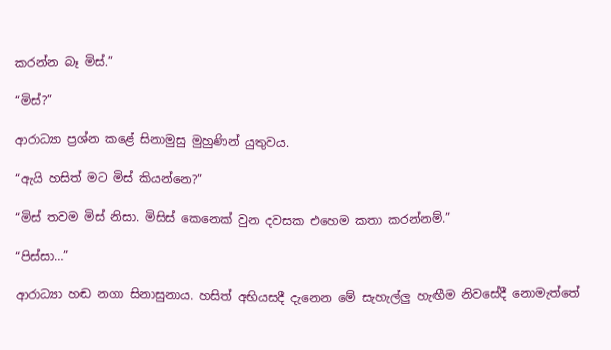කරන්න බෑ මිස්.”

“මිස්?”

ආරාධ්‍යා ප්‍රශ්න කළේ සිනාමුසු මුහුණින් යුතුවය.

“ඇයි හසිත් මට මිස් කියන්නෙ?”

“මිස් තවම මිස් නිසා. මිසිස් කෙනෙක් වුන දවසක එහෙම කතා කරන්නම්.”

“පිස්සා…”

ආරාධ්‍යා හඬ නගා සිනාසුනාය. හසිත් අභියසදී දැනෙන මේ සැහැල්ලු හැඟීම නිවසේදී නොමැත්තේ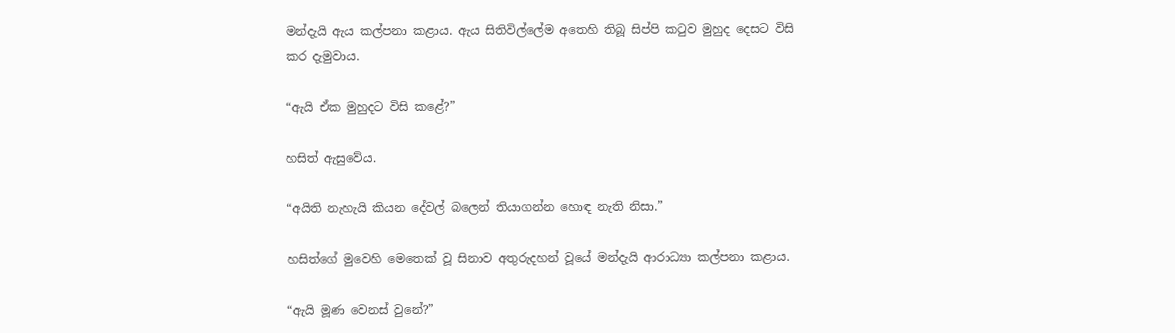මන්දැයි ඇය කල්පනා කළාය. ඇය සිතිවිල්ලේම අතෙහි තිබූ සිප්පි කටුව මුහුද දෙසට විසි කර දැමුවාය.

“ඇයි ඒක මුහුදට විසි කළේ?”

හසිත් ඇසුවේය.

“අයිති නැහැයි කියන දේවල් බලෙන් තියාගන්න හොඳ නැති නිසා.”

හසිත්ගේ මුවෙහි මෙතෙක් වූ සිනාව අතුරුදහන් වූයේ මන්දැයි ආරාධ්‍යා කල්පනා කළාය.

“ඇයි මූණ වෙනස් වුනේ?”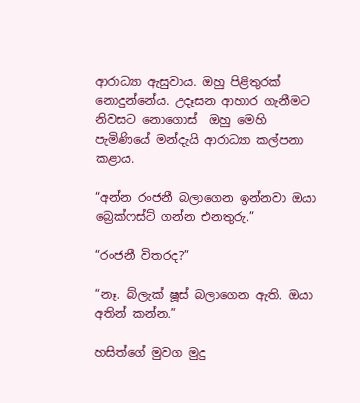ආරාධ්‍යා ඇසුවාය. ඔහු පිළිතුරක් නොදුන්නේය. උදෑසන ආහාර ගැනීමට නිවසට නොගොස්  ඔහු මෙහි පැමිණියේ මන්දැයි ආරාධ්‍යා කල්පනා කළාය.

“අන්න රංජනී බලාගෙන ඉන්නවා ඔයා බ්‍රෙක්ෆස්ට් ගන්න එනතුරු.”

“රංජනී විතරද?”

“නෑ. බ්ලැක් ෂූස් බලාගෙන ඇති. ඔයා අතින් කන්න.”

හසිත්ගේ මුවග මුදු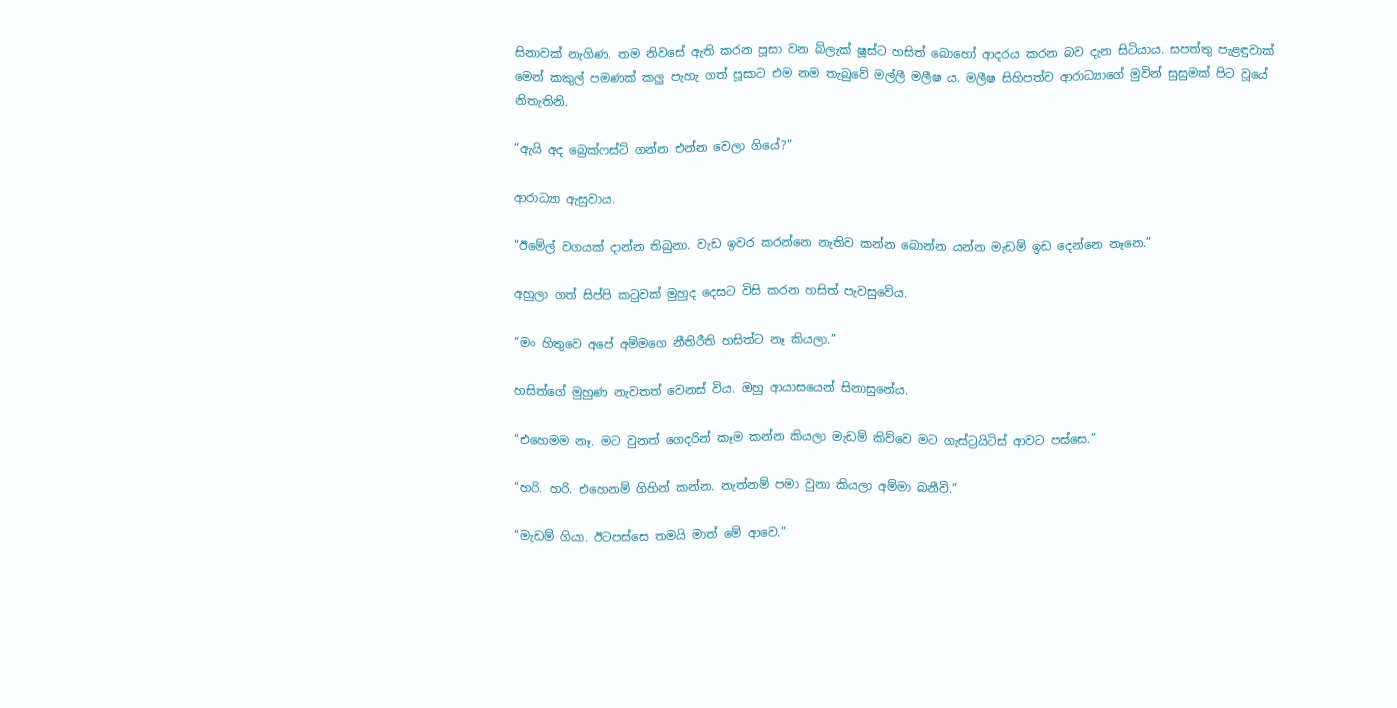සිනාවක් නැගිණ. තම නිවසේ ඇති කරන පූසා වන බ්ලැක් ෂූස්ට හසිත් බොහෝ ආදරය කරන බව දැන සිටියාය. සපත්තු පැළඳුවාක් මෙන් කකුල් පමණක් කලු පැහැ ගත් පූසාට එම නම තැබුවේ මල්ලී මලීෂ ය. මලීෂ සිහිපත්ව ආරාධ්‍යාගේ මුවින් සුසුමක් පිට වූයේ නිතැතිනි.

“ඇයි අද බ්‍රෙක්ෆස්ට් ගන්න එන්න වෙලා ගියේ?”

ආරාධ්‍යා ඇසුවාය.

“ඊමේල් වගයක් දාන්න තිබුනා. වැඩ ඉවර කරන්නෙ නැතිව කන්න බොන්න යන්න මැඩම් ඉඩ දෙන්නෙ නෑනෙ.”

අහුලා ගත් සිප්පි කටුවක් මුහුද දෙසට විසි කරන හසිත් පැවසුවේය.

“මං හිතුවෙ අපේ අම්මගෙ නීතිරීති හසිත්ට නෑ කියලා.”

හසිත්ගේ මුහුණ නැවතත් වෙනස් විය. ඔහු ආයාසයෙන් සිනාසුනේය.

“එහෙමම නෑ. මට වුනත් ගෙදරින් කෑම කන්න කියලා මැඩම් කිව්වෙ මට ගැස්ට්‍රයිටිස් ආවට පස්සෙ.”

“හරි. හරි. එහෙනම් ගිහින් කන්න. නැත්නම් පමා වුනා කියලා අම්මා බනීවි.”

“මැඩම් ගියා. ඊටපස්සෙ තමයි මාත් මේ ආවෙ.”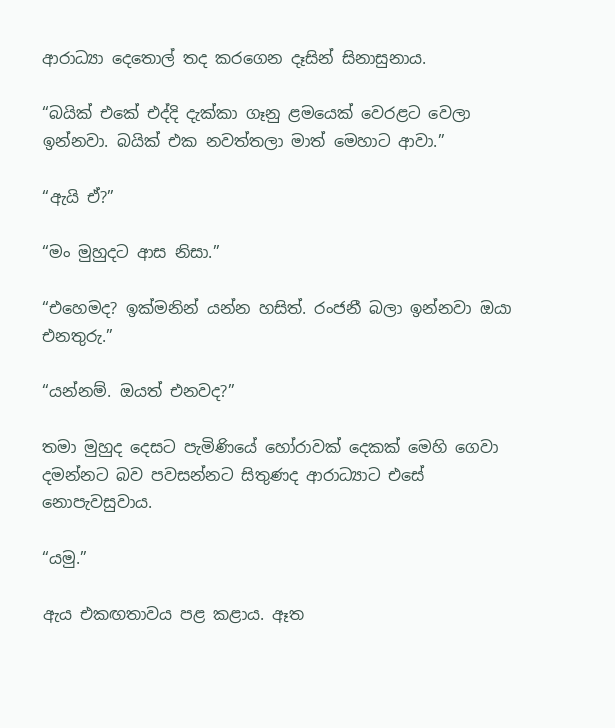ආරාධ්‍යා දෙතොල් තද කරගෙන දෑසින් සිනාසුනාය.

“බයික් එකේ එද්දි දැක්කා ගෑනු ළමයෙක් වෙරළට වෙලා ඉන්නවා. බයික් එක නවත්තලා මාත් මෙහාට ආවා.”

“ඇයි ඒ?”

“මං මුහුදට ආස නිසා.”

“එහෙමද? ඉක්මනින් යන්න හසිත්. රංජනී බලා ඉන්නවා ඔයා එනතුරු.”

“යන්නම්. ඔයත් එනවද?”

තමා මුහුද දෙසට පැමිණියේ හෝරාවක් දෙකක් මෙහි ගෙවා දමන්නට බව පවසන්නට සිතුණද ආරාධ්‍යාට එසේ නොපැවසුවාය.

“යමු.”

ඇය එකඟතාවය පළ කළාය. ඈත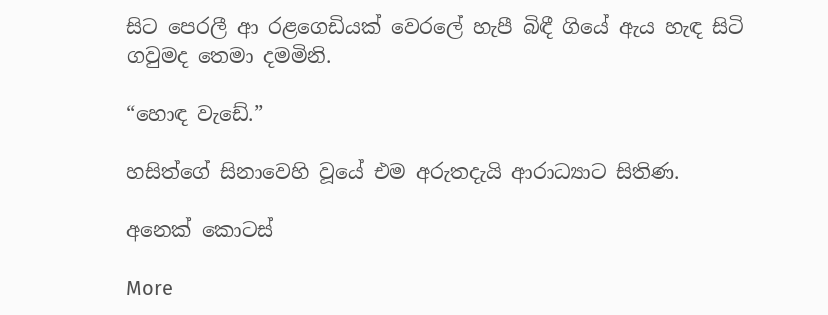සිට පෙරලී ආ රළගෙඩියක් වෙරලේ හැපී බිඳී ගියේ ඇය හැඳ සිටි ගවුමද තෙමා දමමිනි.

“හොඳ වැඩේ.”

හසිත්ගේ සිනාවෙහි වූයේ එම අරුතදැයි ආරාධ්‍යාට සිතිණ.

අනෙක් කොටස්

More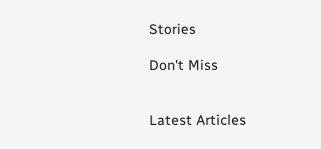Stories

Don't Miss


Latest Articles